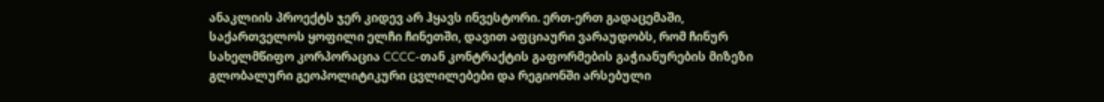ანაკლიის პროექტს ჯერ კიდევ არ ჰყავს ინვესტორი. ერთ-ერთ გადაცემაში, საქართველოს ყოფილი ელჩი ჩინეთში, დავით აფციაური ვარაუდობს, რომ ჩინურ სახელმწიფო კორპორაცია CCCC-თან კონტრაქტის გაფორმების გაჭიანურების მიზეზი გლობალური გეოპოლიტიკური ცვლილებები და რეგიონში არსებული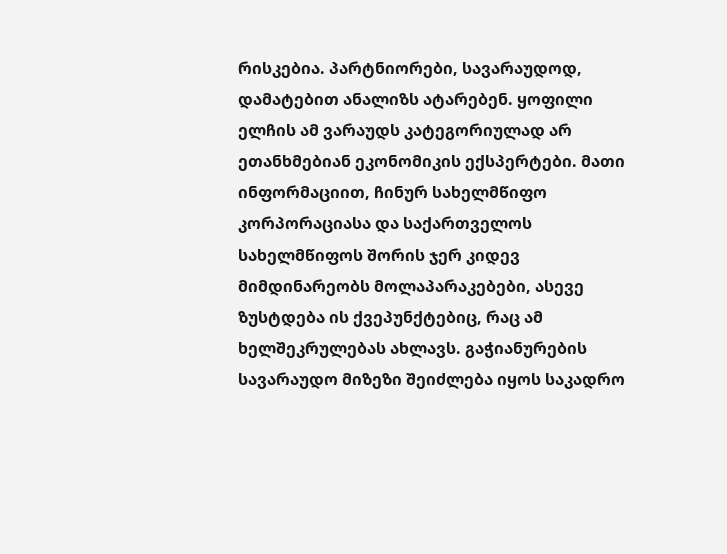რისკებია. პარტნიორები, სავარაუდოდ, დამატებით ანალიზს ატარებენ. ყოფილი ელჩის ამ ვარაუდს კატეგორიულად არ ეთანხმებიან ეკონომიკის ექსპერტები. მათი ინფორმაციით, ჩინურ სახელმწიფო კორპორაციასა და საქართველოს სახელმწიფოს შორის ჯერ კიდევ მიმდინარეობს მოლაპარაკებები, ასევე ზუსტდება ის ქვეპუნქტებიც, რაც ამ ხელშეკრულებას ახლავს. გაჭიანურების სავარაუდო მიზეზი შეიძლება იყოს საკადრო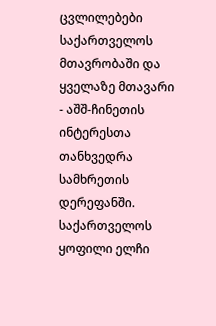ცვლილებები საქართველოს მთავრობაში და ყველაზე მთავარი - აშშ-ჩინეთის ინტერესთა თანხვედრა სამხრეთის დერეფანში.
საქართველოს ყოფილი ელჩი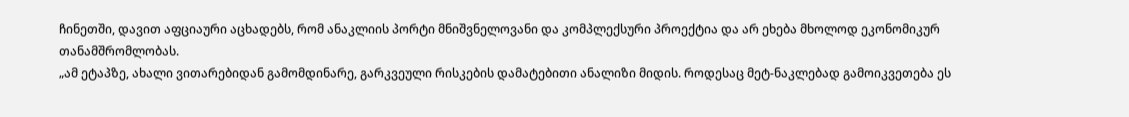ჩინეთში, დავით აფციაური აცხადებს, რომ ანაკლიის პორტი მნიშვნელოვანი და კომპლექსური პროექტია და არ ეხება მხოლოდ ეკონომიკურ თანამშრომლობას.
„ამ ეტაპზე, ახალი ვითარებიდან გამომდინარე, გარკვეული რისკების დამატებითი ანალიზი მიდის. როდესაც მეტ-ნაკლებად გამოიკვეთება ეს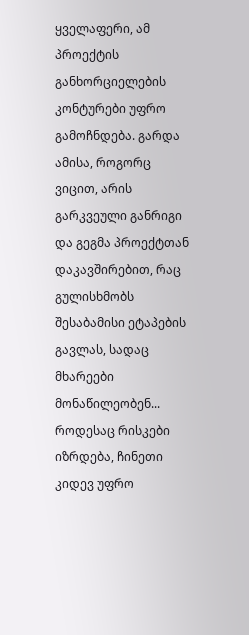ყველაფერი, ამ პროექტის განხორციელების კონტურები უფრო გამოჩნდება. გარდა ამისა, როგორც ვიცით, არის გარკვეული განრიგი და გეგმა პროექტთან დაკავშირებით, რაც გულისხმობს შესაბამისი ეტაპების გავლას, სადაც მხარეები მონაწილეობენ... როდესაც რისკები იზრდება, ჩინეთი კიდევ უფრო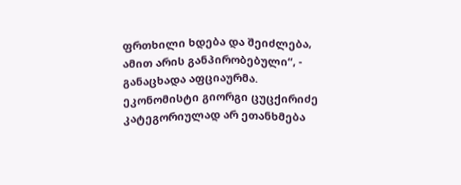ფრთხილი ხდება და შეიძლება, ამით არის განპირობებული“, - განაცხადა აფციაურმა.
ეკონომისტი გიორგი ცუცქირიძე კატეგორიულად არ ეთანხმება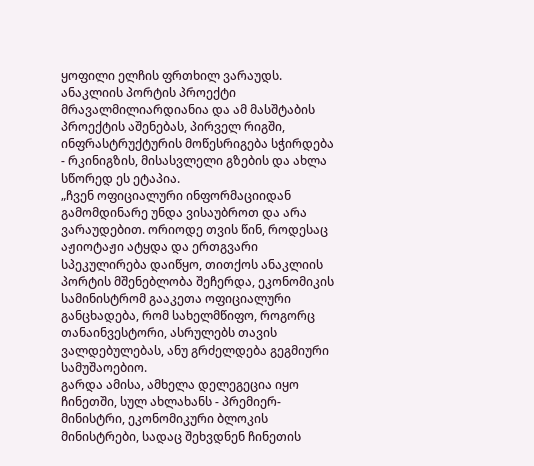ყოფილი ელჩის ფრთხილ ვარაუდს. ანაკლიის პორტის პროექტი მრავალმილიარდიანია და ამ მასშტაბის პროექტის აშენებას, პირველ რიგში, ინფრასტრუქტურის მოწესრიგება სჭირდება - რკინიგზის, მისასვლელი გზების და ახლა სწორედ ეს ეტაპია.
„ჩვენ ოფიციალური ინფორმაციიდან გამომდინარე უნდა ვისაუბროთ და არა ვარაუდებით. ორიოდე თვის წინ, როდესაც აჟიოტაჟი ატყდა და ერთგვარი სპეკულირება დაიწყო, თითქოს ანაკლიის პორტის მშენებლობა შეჩერდა, ეკონომიკის სამინისტრომ გააკეთა ოფიციალური განცხადება, რომ სახელმწიფო, როგორც თანაინვესტორი, ასრულებს თავის ვალდებულებას, ანუ გრძელდება გეგმიური სამუშაოებიო.
გარდა ამისა, ამხელა დელეგეცია იყო ჩინეთში, სულ ახლახანს - პრემიერ-მინისტრი, ეკონომიკური ბლოკის მინისტრები, სადაც შეხვდნენ ჩინეთის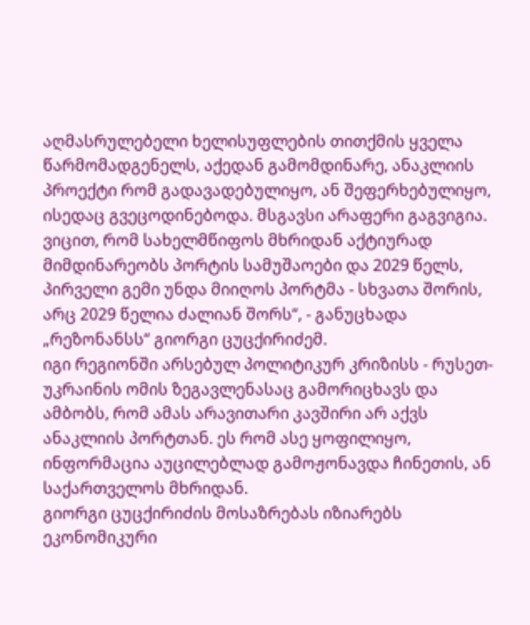აღმასრულებელი ხელისუფლების თითქმის ყველა წარმომადგენელს, აქედან გამომდინარე, ანაკლიის პროექტი რომ გადავადებულიყო, ან შეფერხებულიყო, ისედაც გვეცოდინებოდა. მსგავსი არაფერი გაგვიგია. ვიცით, რომ სახელმწიფოს მხრიდან აქტიურად მიმდინარეობს პორტის სამუშაოები და 2029 წელს, პირველი გემი უნდა მიიღოს პორტმა - სხვათა შორის, არც 2029 წელია ძალიან შორს“, - განუცხადა „რეზონანსს“ გიორგი ცუცქირიძემ.
იგი რეგიონში არსებულ პოლიტიკურ კრიზისს - რუსეთ-უკრაინის ომის ზეგავლენასაც გამორიცხავს და ამბობს, რომ ამას არავითარი კავშირი არ აქვს ანაკლიის პორტთან. ეს რომ ასე ყოფილიყო, ინფორმაცია აუცილებლად გამოჟონავდა ჩინეთის, ან საქართველოს მხრიდან.
გიორგი ცუცქირიძის მოსაზრებას იზიარებს ეკონომიკური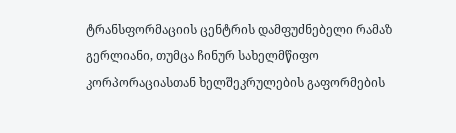ტრანსფორმაციის ცენტრის დამფუძნებელი რამაზ გერლიანი, თუმცა ჩინურ სახელმწიფო კორპორაციასთან ხელშეკრულების გაფორმების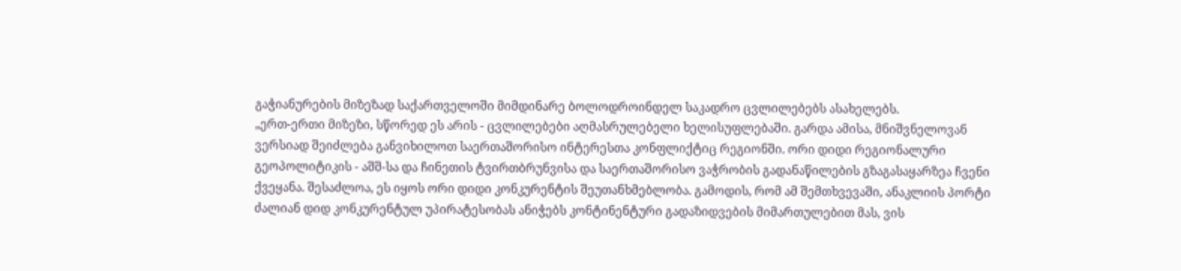გაჭიანურების მიზეზად საქართველოში მიმდინარე ბოლოდროინდელ საკადრო ცვლილებებს ასახელებს.
„ერთ-ერთი მიზეზი, სწორედ ეს არის - ცვლილებები აღმასრულებელი ხელისუფლებაში. გარდა ამისა, მნიშვნელოვან ვერსიად შეიძლება განვიხილოთ საერთაშორისო ინტერესთა კონფლიქტიც რეგიონში. ორი დიდი რეგიონალური გეოპოლიტიკის - აშშ-სა და ჩინეთის ტვირთბრუნვისა და საერთაშორისო ვაჭრობის გადანაწილების გზაგასაყარზეა ჩვენი ქვეყანა. შესაძლოა, ეს იყოს ორი დიდი კონკურენტის შეუთანხმებლობა. გამოდის, რომ ამ შემთხვევაში, ანაკლიის პორტი ძალიან დიდ კონკურენტულ უპირატესობას ანიჭებს კონტინენტური გადაზიდვების მიმართულებით მას, ვის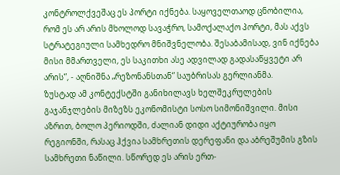კონტროლქვეშაც ეს პორტი იქნება. საყოველთაოდ ცნობილია, რომ ეს არ არის მხოლოდ სავაჭრო, სამოქალაქო პორტი, მას აქვს სტრატეგიული სამხედრო მნიშვნელობა. შესაბამისად, ვინ იქნება მისი მმართველი, ეს საკითხი ასე ადვილად გადასაწყვეტი არ არის“, - აღნიშნა „რეზონანსთან“ საუბრისას გერლიანმა.
ზუსტად ამ კონტექსტში განიხილავს ხელშეკრულების გაჯანჯლების მიზეზს ეკონომისტი სოსო სიმონიშვილი. მისი აზრით, ბოლო პერიოდში, ძალიან დიდი აქტიურობა იყო რეგიონში, რასაც ჰქვია სამხრეთის დერეფანი და აბრეშუმის გზის სამხრეთი ნაწილი. სწორედ ეს არის ერთ-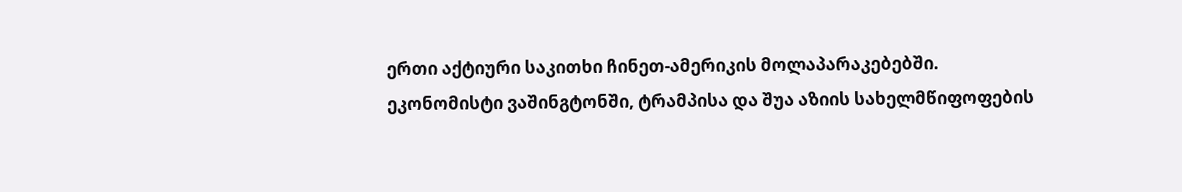ერთი აქტიური საკითხი ჩინეთ-ამერიკის მოლაპარაკებებში.
ეკონომისტი ვაშინგტონში, ტრამპისა და შუა აზიის სახელმწიფოფების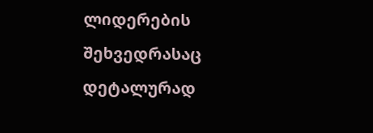ლიდერების შეხვედრასაც დეტალურად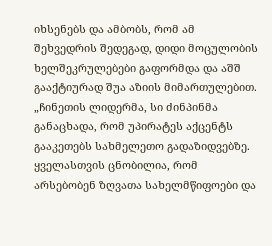იხსენებს და ამბობს, რომ ამ შეხვედრის შედეგად, დიდი მოცულობის ხელშეკრულებები გაფორმდა და აშშ გააქტიურად შუა აზიის მიმართულებით.
„ჩინეთის ლიდერმა, სი ძინპინმა განაცხადა, რომ უპირატეს აქცენტს გააკეთებს სახმელეთო გადაზიდვებზე. ყველასთვის ცნობილია, რომ არსებობენ ზღვათა სახელმწიფოები და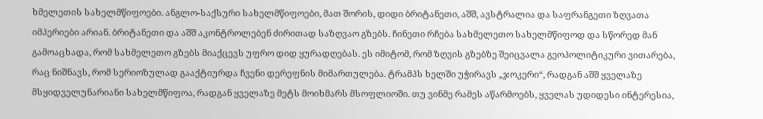ხმელეთის სახელმწიფოები. ანგლო-საქსური სახელმწიფოები, მათ შორის, დიდი ბრიტანეთი, აშშ, ავსტრალია და საფრანგეთი ზღვათა იმპერიები არიან. ბრიტანეთი და აშშ აკონტროლებენ ძირითად საზღვაო გზებს. ჩინეთი რჩება სახმელეთო სახელმწიფოდ და სწორედ მან გამოაცხადა, რომ სახმელეთო გზებს მიაქცევს უფრო დიდ ყურადღებას. ეს იმიტომ, რომ ზღვის გზებზე შეიცვალა გეოპოლიტიკური ვითარება, რაც ნიშნავს, რომ სერიოზულად გააქტიურდა ჩვენი დერეფნის მიმართულება. ტრამპს ხელში უჭირავს „ჯოკერი“, რადგან აშშ ყველაზე მსყიდველუნარიანი სახელმწიფოა, რადგან ყველაზე მეტს მოიხმარს მსოფლიოში. თუ ვინმე რამეს აწარმოებს, ყველას უდიდესი ინტერესია,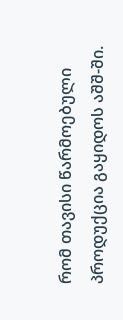რომ თავისი წარმოებული პროდუქცია გაყიდოს აშშ-ში.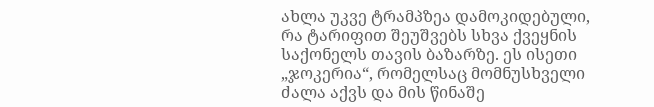ახლა უკვე ტრამპზეა დამოკიდებული, რა ტარიფით შეუშვებს სხვა ქვეყნის საქონელს თავის ბაზარზე. ეს ისეთი „ჯოკერია“, რომელსაც მომნუსხველი ძალა აქვს და მის წინაშე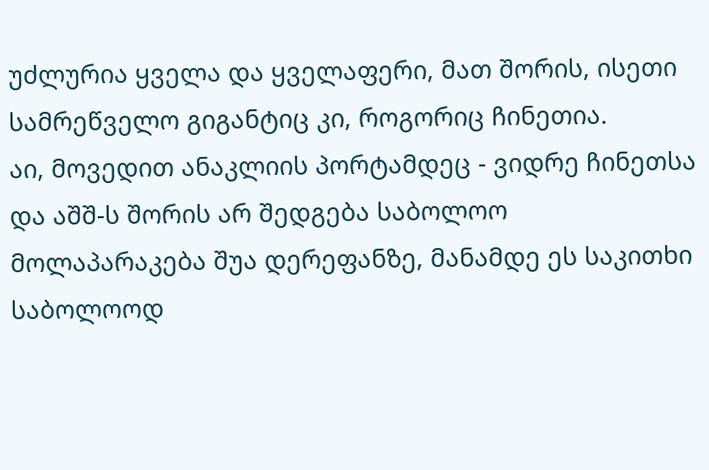უძლურია ყველა და ყველაფერი, მათ შორის, ისეთი სამრეწველო გიგანტიც კი, როგორიც ჩინეთია.
აი, მოვედით ანაკლიის პორტამდეც - ვიდრე ჩინეთსა და აშშ-ს შორის არ შედგება საბოლოო მოლაპარაკება შუა დერეფანზე, მანამდე ეს საკითხი საბოლოოდ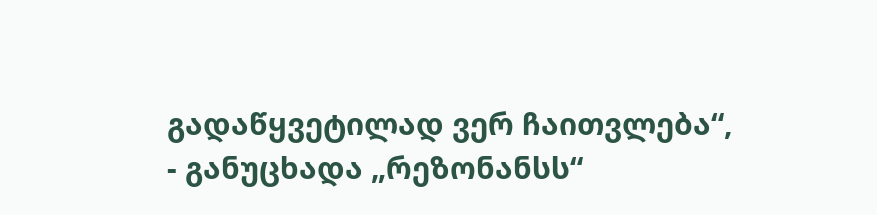გადაწყვეტილად ვერ ჩაითვლება“, - განუცხადა „რეზონანსს“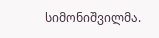სიმონიშვილმა.